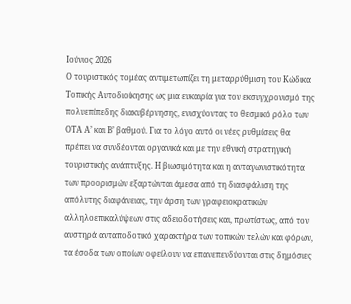Ιούνιος 2026
Ο τουριστικός τομέας αντιμετωπίζει τη μεταρρύθμιση του Κώδικα Τοπικής Αυτοδιοίκησης ως μια ευκαιρία για τον εκσυγχρονισμό της πολυεπίπεδης διακυβέρνησης, ενισχύοντας το θεσμικό ρόλο των ΟΤΑ Α’ και Β’ βαθμού. Για το λόγο αυτό οι νέες ρυθμίσεις θα πρέπει να συνδέονται οργανικά και με την εθνική στρατηγική τουριστικής ανάπτυξης. Η βιωσιμότητα και η ανταγωνιστικότητα των προορισμών εξαρτώνται άμεσα από τη διασφάλιση της απόλυτης διαφάνειας, την άρση των γραφειοκρατικών αλληλοεπικαλύψεων στις αδειοδοτήσεις και, πρωτίστως, από τον αυστηρά ανταποδοτικό χαρακτήρα των τοπικών τελών και φόρων, τα έσοδα των οποίων οφείλουν να επανεπενδύονται στις δημόσιες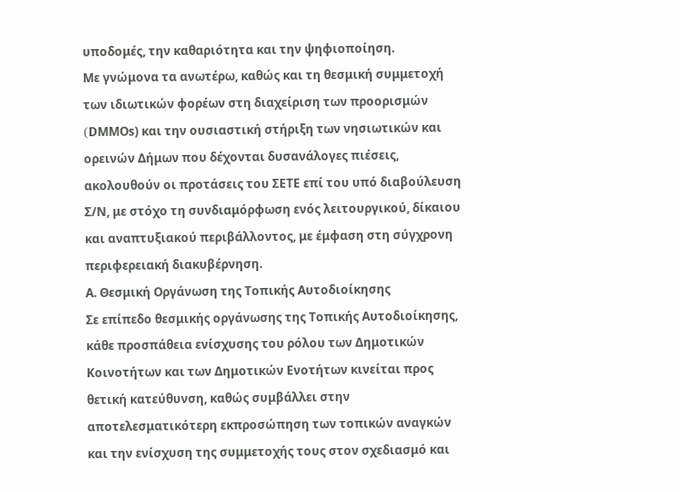υποδομές, την καθαριότητα και την ψηφιοποίηση.
Με γνώμονα τα ανωτέρω, καθώς και τη θεσμική συμμετοχή των ιδιωτικών φορέων στη διαχείριση των προορισμών (DMΜOs) και την ουσιαστική στήριξη των νησιωτικών και ορεινών Δήμων που δέχονται δυσανάλογες πιέσεις, ακολουθούν οι προτάσεις του ΣΕΤΕ επί του υπό διαβούλευση Σ/Ν, με στόχο τη συνδιαμόρφωση ενός λειτουργικού, δίκαιου και αναπτυξιακού περιβάλλοντος, με έμφαση στη σύγχρονη περιφερειακή διακυβέρνηση.
Α. Θεσμική Οργάνωση της Τοπικής Αυτοδιοίκησης
Σε επίπεδο θεσμικής οργάνωσης της Τοπικής Αυτοδιοίκησης, κάθε προσπάθεια ενίσχυσης του ρόλου των Δημοτικών Κοινοτήτων και των Δημοτικών Ενοτήτων κινείται προς θετική κατεύθυνση, καθώς συμβάλλει στην αποτελεσματικότερη εκπροσώπηση των τοπικών αναγκών και την ενίσχυση της συμμετοχής τους στον σχεδιασμό και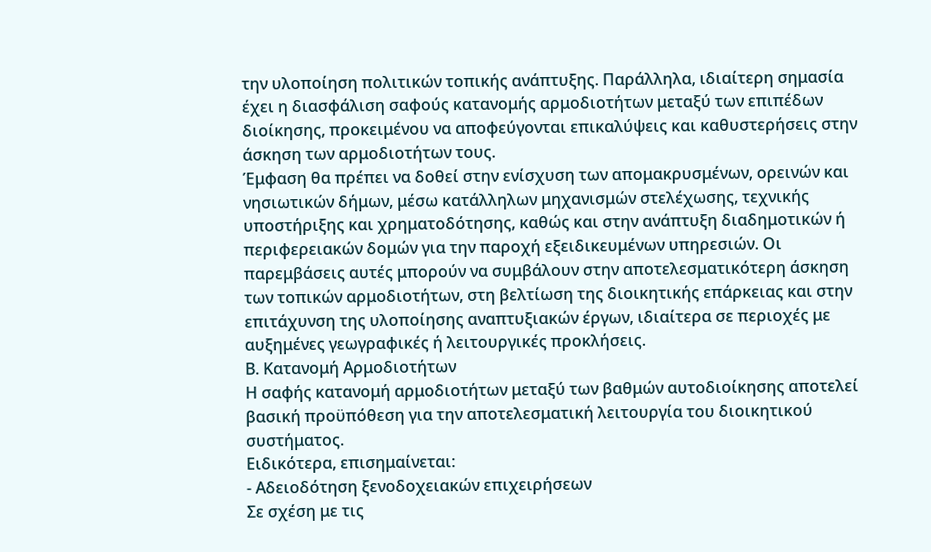την υλοποίηση πολιτικών τοπικής ανάπτυξης. Παράλληλα, ιδιαίτερη σημασία έχει η διασφάλιση σαφούς κατανομής αρμοδιοτήτων μεταξύ των επιπέδων διοίκησης, προκειμένου να αποφεύγονται επικαλύψεις και καθυστερήσεις στην άσκηση των αρμοδιοτήτων τους.
Έμφαση θα πρέπει να δοθεί στην ενίσχυση των απομακρυσμένων, ορεινών και νησιωτικών δήμων, μέσω κατάλληλων μηχανισμών στελέχωσης, τεχνικής υποστήριξης και χρηματοδότησης, καθώς και στην ανάπτυξη διαδημοτικών ή περιφερειακών δομών για την παροχή εξειδικευμένων υπηρεσιών. Οι παρεμβάσεις αυτές μπορούν να συμβάλουν στην αποτελεσματικότερη άσκηση των τοπικών αρμοδιοτήτων, στη βελτίωση της διοικητικής επάρκειας και στην επιτάχυνση της υλοποίησης αναπτυξιακών έργων, ιδιαίτερα σε περιοχές με αυξημένες γεωγραφικές ή λειτουργικές προκλήσεις.
Β. Κατανομή Αρμοδιοτήτων
Η σαφής κατανομή αρμοδιοτήτων μεταξύ των βαθμών αυτοδιοίκησης αποτελεί βασική προϋπόθεση για την αποτελεσματική λειτουργία του διοικητικού συστήματος.
Ειδικότερα, επισημαίνεται:
- Αδειοδότηση ξενοδοχειακών επιχειρήσεων
Σε σχέση με τις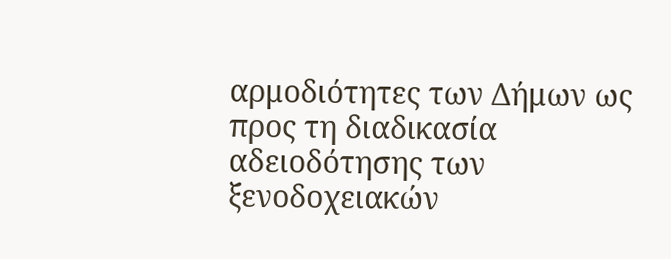αρμοδιότητες των Δήμων ως προς τη διαδικασία αδειοδότησης των ξενοδοχειακών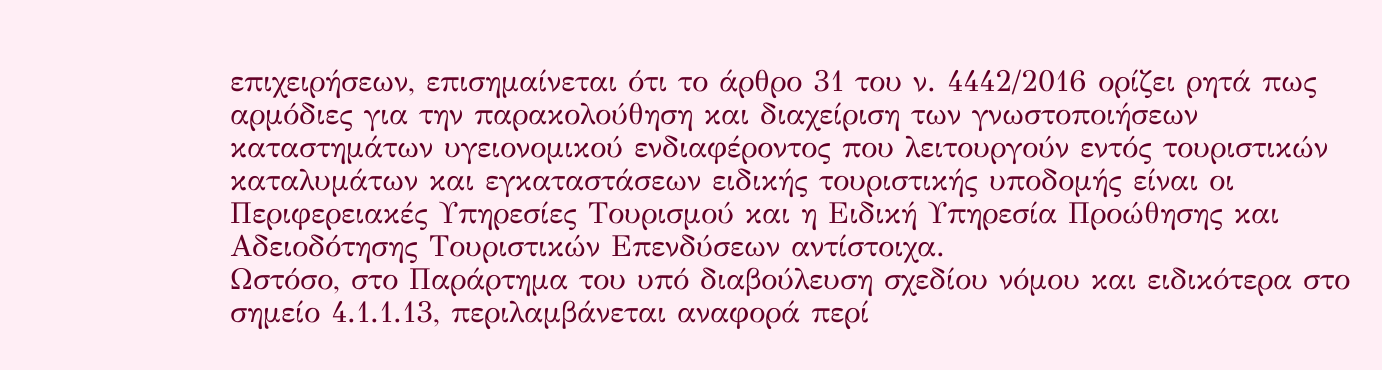επιχειρήσεων, επισημαίνεται ότι το άρθρο 31 του ν. 4442/2016 ορίζει ρητά πως αρμόδιες για την παρακολούθηση και διαχείριση των γνωστοποιήσεων καταστημάτων υγειονομικού ενδιαφέροντος που λειτουργούν εντός τουριστικών καταλυμάτων και εγκαταστάσεων ειδικής τουριστικής υποδομής είναι οι Περιφερειακές Υπηρεσίες Τουρισμού και η Ειδική Υπηρεσία Προώθησης και Αδειοδότησης Τουριστικών Επενδύσεων αντίστοιχα.
Ωστόσο, στο Παράρτημα του υπό διαβούλευση σχεδίου νόμου και ειδικότερα στο σημείο 4.1.1.13, περιλαμβάνεται αναφορά περί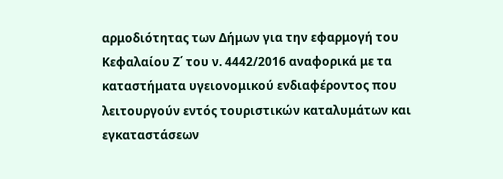αρμοδιότητας των Δήμων για την εφαρμογή του Κεφαλαίου Ζ΄ του ν. 4442/2016 αναφορικά με τα καταστήματα υγειονομικού ενδιαφέροντος που λειτουργούν εντός τουριστικών καταλυμάτων και εγκαταστάσεων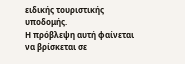ειδικής τουριστικής υποδομής.
Η πρόβλεψη αυτή φαίνεται να βρίσκεται σε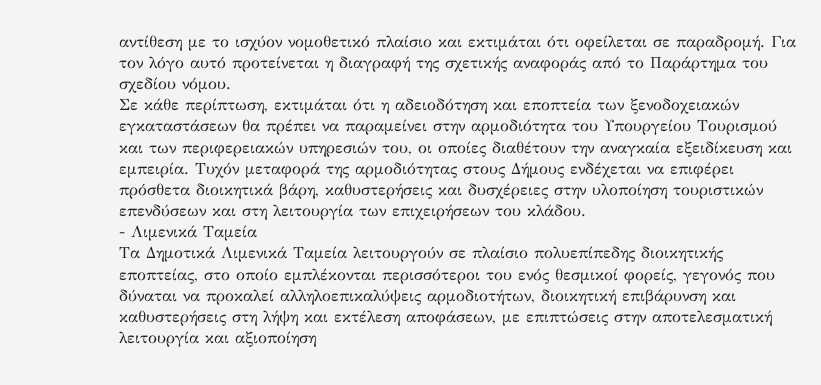αντίθεση με το ισχύον νομοθετικό πλαίσιο και εκτιμάται ότι οφείλεται σε παραδρομή. Για τον λόγο αυτό προτείνεται η διαγραφή της σχετικής αναφοράς από το Παράρτημα του σχεδίου νόμου.
Σε κάθε περίπτωση, εκτιμάται ότι η αδειοδότηση και εποπτεία των ξενοδοχειακών εγκαταστάσεων θα πρέπει να παραμείνει στην αρμοδιότητα του Υπουργείου Τουρισμού και των περιφερειακών υπηρεσιών του, οι οποίες διαθέτουν την αναγκαία εξειδίκευση και εμπειρία. Τυχόν μεταφορά της αρμοδιότητας στους Δήμους ενδέχεται να επιφέρει πρόσθετα διοικητικά βάρη, καθυστερήσεις και δυσχέρειες στην υλοποίηση τουριστικών επενδύσεων και στη λειτουργία των επιχειρήσεων του κλάδου.
- Λιμενικά Ταμεία
Τα Δημοτικά Λιμενικά Ταμεία λειτουργούν σε πλαίσιο πολυεπίπεδης διοικητικής εποπτείας, στο οποίο εμπλέκονται περισσότεροι του ενός θεσμικοί φορείς, γεγονός που δύναται να προκαλεί αλληλοεπικαλύψεις αρμοδιοτήτων, διοικητική επιβάρυνση και καθυστερήσεις στη λήψη και εκτέλεση αποφάσεων, με επιπτώσεις στην αποτελεσματική λειτουργία και αξιοποίηση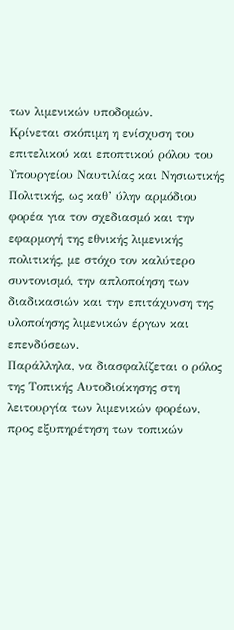των λιμενικών υποδομών.
Κρίνεται σκόπιμη η ενίσχυση του επιτελικού και εποπτικού ρόλου του Υπουργείου Ναυτιλίας και Νησιωτικής Πολιτικής, ως καθ’ ύλην αρμόδιου φορέα για τον σχεδιασμό και την εφαρμογή της εθνικής λιμενικής πολιτικής, με στόχο τον καλύτερο συντονισμό, την απλοποίηση των διαδικασιών και την επιτάχυνση της υλοποίησης λιμενικών έργων και επενδύσεων.
Παράλληλα, να διασφαλίζεται ο ρόλος της Τοπικής Αυτοδιοίκησης στη λειτουργία των λιμενικών φορέων, προς εξυπηρέτηση των τοπικών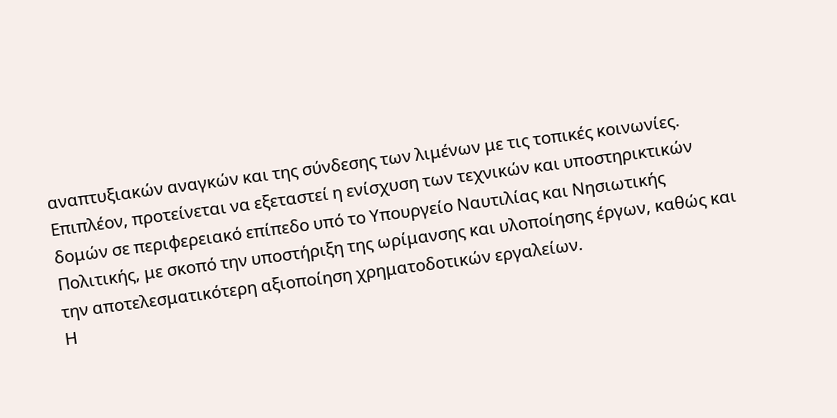αναπτυξιακών αναγκών και της σύνδεσης των λιμένων με τις τοπικές κοινωνίες.
Επιπλέον, προτείνεται να εξεταστεί η ενίσχυση των τεχνικών και υποστηρικτικών δομών σε περιφερειακό επίπεδο υπό το Υπουργείο Ναυτιλίας και Νησιωτικής Πολιτικής, με σκοπό την υποστήριξη της ωρίμανσης και υλοποίησης έργων, καθώς και την αποτελεσματικότερη αξιοποίηση χρηματοδοτικών εργαλείων.
Η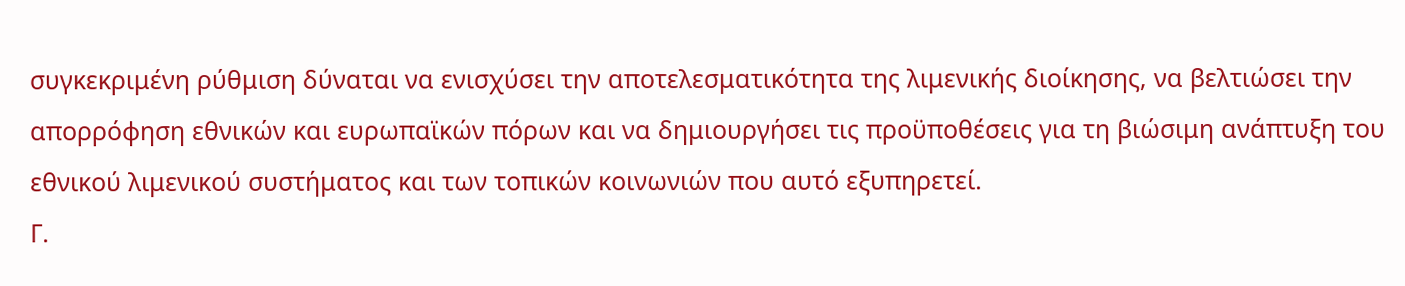συγκεκριμένη ρύθμιση δύναται να ενισχύσει την αποτελεσματικότητα της λιμενικής διοίκησης, να βελτιώσει την απορρόφηση εθνικών και ευρωπαϊκών πόρων και να δημιουργήσει τις προϋποθέσεις για τη βιώσιμη ανάπτυξη του εθνικού λιμενικού συστήματος και των τοπικών κοινωνιών που αυτό εξυπηρετεί.
Γ.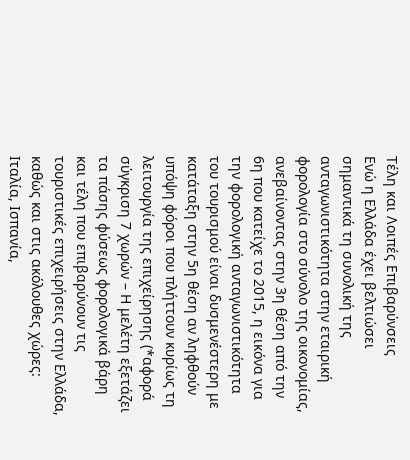Τέλη και Λοιπές Επιβαρύνσεις
Ενώ η Ελλάδα έχει βελτιώσει σημαντικά τη συνολική της ανταγωνιστικότητα στην εταιρική φορολογία στο σύνολο της οικονομίας, ανεβαίνοντας στην 3η θέση από την 6η που κατείχε το 2015, η εικόνα για την φορολογική ανταγωνιστικότητα του τουρισμού είναι δυσμενέστερη με κατάταξη στην 5η θέση αν ληφθούν υπόψη φόροι που πλήττουν κυρίως τη λειτουργία της επιχείρησης (*αφορά σύγκριση 7 χωρών – Η μελέτη εξετάζει τα πάσης φύσεως φορολογικά βάρη και τέλη που επιβαρύνουν τις τουριστικές επιχειρήσεις στην Ελλάδα, καθώς και στις ακόλουθες χώρες: Ιταλία, Ισπανία,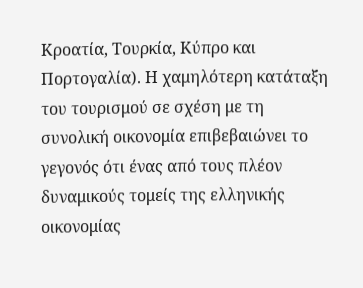Κροατία, Τουρκία, Κύπρο και Πορτογαλία). Η χαμηλότερη κατάταξη του τουρισμού σε σχέση με τη συνολική οικονομία επιβεβαιώνει το γεγονός ότι ένας από τους πλέον δυναμικούς τομείς της ελληνικής οικονομίας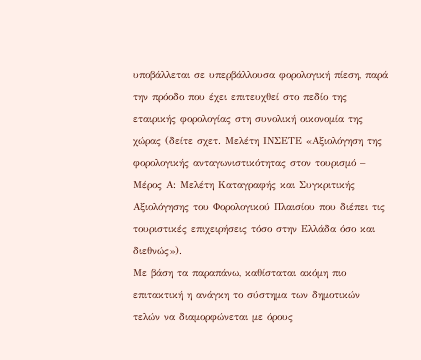υποβάλλεται σε υπερβάλλουσα φορολογική πίεση, παρά την πρόοδο που έχει επιτευχθεί στο πεδίο της εταιρικής φορολογίας στη συνολική οικονομία της χώρας (δείτε σχετ. Μελέτη ΙΝΣΕΤΕ «Αξιολόγηση της φορολογικής ανταγωνιστικότητας στον τουρισμό – Μέρος Α: Μελέτη Καταγραφής και Συγκριτικής Αξιολόγησης του Φορολογικού Πλαισίου που διέπει τις τουριστικές επιχειρήσεις τόσο στην Ελλάδα όσο και διεθνώς»).
Με βάση τα παραπάνω, καθίσταται ακόμη πιο επιτακτική η ανάγκη το σύστημα των δημοτικών τελών να διαμορφώνεται με όρους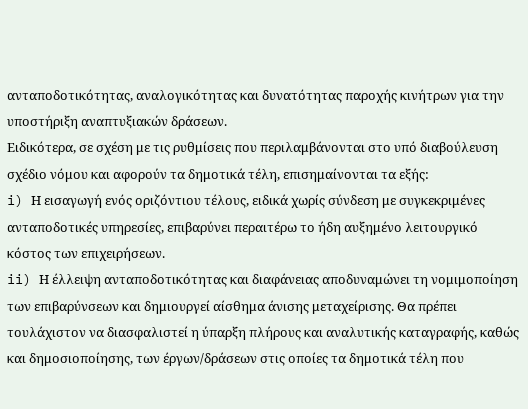ανταποδοτικότητας, αναλογικότητας και δυνατότητας παροχής κινήτρων για την υποστήριξη αναπτυξιακών δράσεων.
Ειδικότερα, σε σχέση με τις ρυθμίσεις που περιλαμβάνονται στο υπό διαβούλευση σχέδιο νόμου και αφορούν τα δημοτικά τέλη, επισημαίνονται τα εξής:
i) Η εισαγωγή ενός οριζόντιου τέλους, ειδικά χωρίς σύνδεση με συγκεκριμένες ανταποδοτικές υπηρεσίες, επιβαρύνει περαιτέρω το ήδη αυξημένο λειτουργικό κόστος των επιχειρήσεων.
ii) Η έλλειψη ανταποδοτικότητας και διαφάνειας αποδυναμώνει τη νομιμοποίηση των επιβαρύνσεων και δημιουργεί αίσθημα άνισης μεταχείρισης. Θα πρέπει τουλάχιστον να διασφαλιστεί η ύπαρξη πλήρους και αναλυτικής καταγραφής, καθώς και δημοσιοποίησης, των έργων/δράσεων στις οποίες τα δημοτικά τέλη που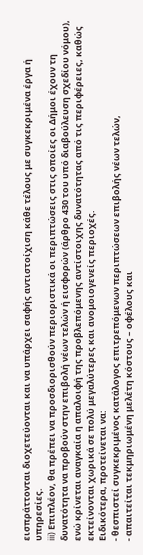εισπράττονται διοχετεύονται και να υπάρχει σαφής αντιστοίχιση κάθε τέλους με συγκεκριμένα έργα ή υπηρεσίες.
iii) Επιπλέον, θα πρέπει να προσδιορισθούν περιοριστικά οι περιπτώσεις στις οποίες οι Δήμοι έχουν τη δυνατότητα να προβούν στην επιβολή νέων τελών ή εισφορών (άρθρο 430 του υπό διαβούλευση σχεδίου νόμου), ενώ κρίνεται αναγκαία η απαλοιφή της προβλεπόμενης αντίστοιχης δυνατότητας από τις περιφέρειες, καθώς εκτείνονται χωρικά σε πολύ μεγαλύτερες και ανομοιογενείς περιοχές.
Ειδικότερα, προτείνεται να:
- θεσπιστεί συγκεκριμένος κατάλογος επιτρεπόμενων περιπτώσεων επιβολής νέων τελών,
- απαιτείται τεκμηριωμένη μελέτη κόστους – οφέλους και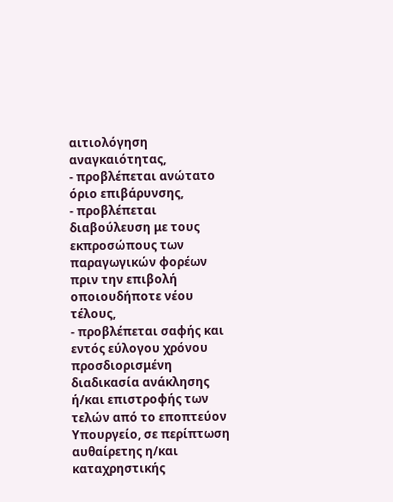αιτιολόγηση αναγκαιότητας,
- προβλέπεται ανώτατο όριο επιβάρυνσης,
- προβλέπεται διαβούλευση με τους εκπροσώπους των παραγωγικών φορέων πριν την επιβολή οποιουδήποτε νέου τέλους,
- προβλέπεται σαφής και εντός εύλογου χρόνου προσδιορισμένη διαδικασία ανάκλησης ή/και επιστροφής των τελών από το εποπτεύον Υπουργείο, σε περίπτωση αυθαίρετης η/και καταχρηστικής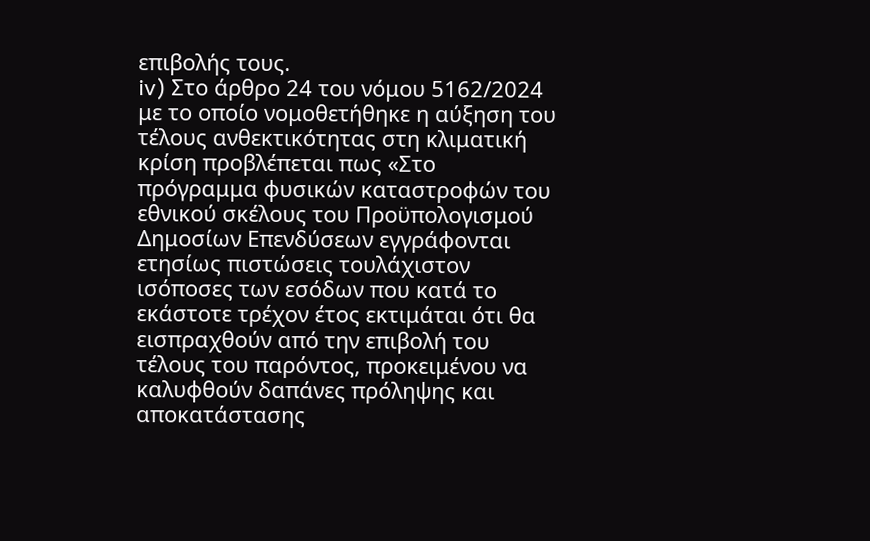επιβολής τους.
iv) Στο άρθρο 24 του νόμου 5162/2024 με το οποίο νομοθετήθηκε η αύξηση του τέλους ανθεκτικότητας στη κλιματική κρίση προβλέπεται πως «Στο πρόγραμμα φυσικών καταστροφών του εθνικού σκέλους του Προϋπολογισμού Δημοσίων Επενδύσεων εγγράφονται ετησίως πιστώσεις τουλάχιστον ισόποσες των εσόδων που κατά το εκάστοτε τρέχον έτος εκτιμάται ότι θα εισπραχθούν από την επιβολή του τέλους του παρόντος, προκειμένου να καλυφθούν δαπάνες πρόληψης και αποκατάστασης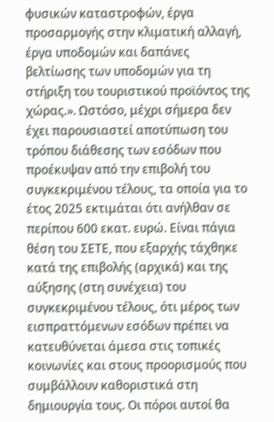φυσικών καταστροφών, έργα προσαρμογής στην κλιματική αλλαγή, έργα υποδομών και δαπάνες βελτίωσης των υποδομών για τη στήριξη του τουριστικού προϊόντος της χώρας.». Ωστόσο, μέχρι σήμερα δεν έχει παρουσιαστεί αποτύπωση του τρόπου διάθεσης των εσόδων που προέκυψαν από την επιβολή του συγκεκριμένου τέλους, τα οποία για το έτος 2025 εκτιμάται ότι ανήλθαν σε περίπου 600 εκατ. ευρώ. Είναι πάγια θέση του ΣΕΤΕ, που εξαρχής τάχθηκε κατά της επιβολής (αρχικά) και της αύξησης (στη συνέχεια) του συγκεκριμένου τέλους, ότι μέρος των εισπραττόμενων εσόδων πρέπει να κατευθύνεται άμεσα στις τοπικές κοινωνίες και στους προορισμούς που συμβάλλουν καθοριστικά στη δημιουργία τους. Οι πόροι αυτοί θα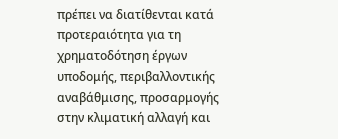πρέπει να διατίθενται κατά προτεραιότητα για τη χρηματοδότηση έργων υποδομής, περιβαλλοντικής αναβάθμισης, προσαρμογής στην κλιματική αλλαγή και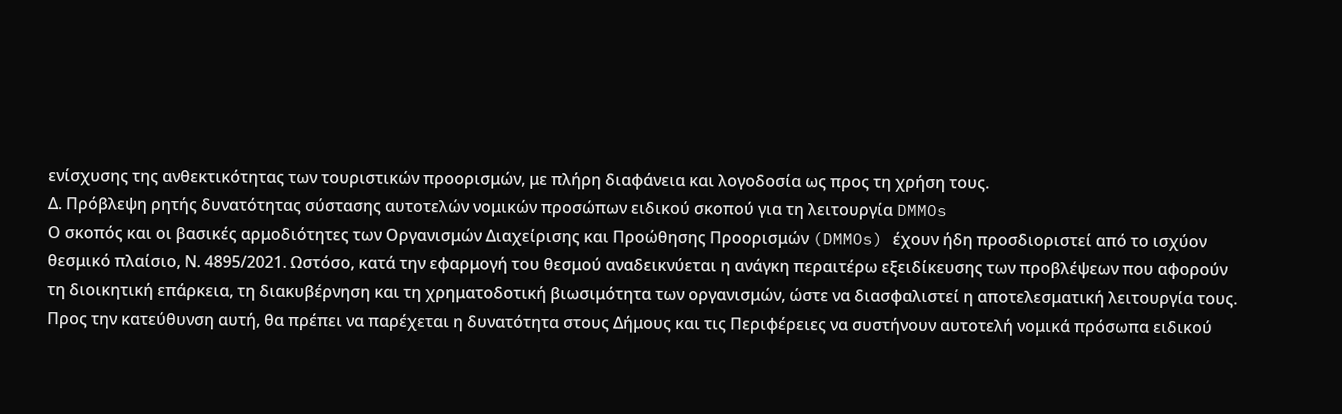ενίσχυσης της ανθεκτικότητας των τουριστικών προορισμών, με πλήρη διαφάνεια και λογοδοσία ως προς τη χρήση τους.
Δ. Πρόβλεψη ρητής δυνατότητας σύστασης αυτοτελών νομικών προσώπων ειδικού σκοπού για τη λειτουργία DMMOs
Ο σκοπός και οι βασικές αρμοδιότητες των Οργανισμών Διαχείρισης και Προώθησης Προορισμών (DMMOs) έχουν ήδη προσδιοριστεί από το ισχύον θεσμικό πλαίσιο, Ν. 4895/2021. Ωστόσο, κατά την εφαρμογή του θεσμού αναδεικνύεται η ανάγκη περαιτέρω εξειδίκευσης των προβλέψεων που αφορούν τη διοικητική επάρκεια, τη διακυβέρνηση και τη χρηματοδοτική βιωσιμότητα των οργανισμών, ώστε να διασφαλιστεί η αποτελεσματική λειτουργία τους.
Προς την κατεύθυνση αυτή, θα πρέπει να παρέχεται η δυνατότητα στους Δήμους και τις Περιφέρειες να συστήνουν αυτοτελή νομικά πρόσωπα ειδικού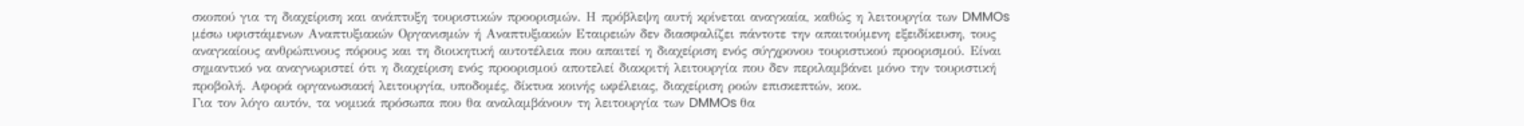σκοπού για τη διαχείριση και ανάπτυξη τουριστικών προορισμών. Η πρόβλεψη αυτή κρίνεται αναγκαία, καθώς η λειτουργία των DMMOs μέσω υφιστάμενων Αναπτυξιακών Οργανισμών ή Αναπτυξιακών Εταιρειών δεν διασφαλίζει πάντοτε την απαιτούμενη εξειδίκευση, τους αναγκαίους ανθρώπινους πόρους και τη διοικητική αυτοτέλεια που απαιτεί η διαχείριση ενός σύγχρονου τουριστικού προορισμού. Είναι σημαντικό να αναγνωριστεί ότι η διαχείριση ενός προορισμού αποτελεί διακριτή λειτουργία που δεν περιλαμβάνει μόνο την τουριστική προβολή. Αφορά οργανωσιακή λειτουργία, υποδομές, δίκτυα κοινής ωφέλειας, διαχείριση ροών επισκεπτών, κοκ.
Για τον λόγο αυτόν, τα νομικά πρόσωπα που θα αναλαμβάνουν τη λειτουργία των DMMOs θα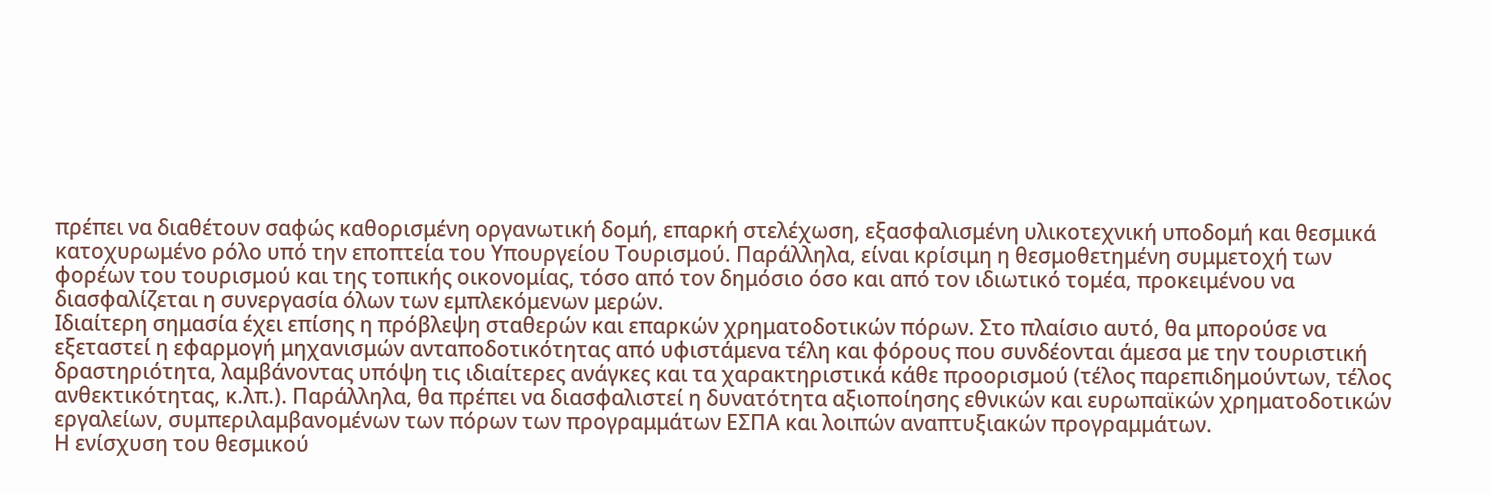πρέπει να διαθέτουν σαφώς καθορισμένη οργανωτική δομή, επαρκή στελέχωση, εξασφαλισμένη υλικοτεχνική υποδομή και θεσμικά κατοχυρωμένο ρόλο υπό την εποπτεία του Υπουργείου Τουρισμού. Παράλληλα, είναι κρίσιμη η θεσμοθετημένη συμμετοχή των φορέων του τουρισμού και της τοπικής οικονομίας, τόσο από τον δημόσιο όσο και από τον ιδιωτικό τομέα, προκειμένου να διασφαλίζεται η συνεργασία όλων των εμπλεκόμενων μερών.
Ιδιαίτερη σημασία έχει επίσης η πρόβλεψη σταθερών και επαρκών χρηματοδοτικών πόρων. Στο πλαίσιο αυτό, θα μπορούσε να εξεταστεί η εφαρμογή μηχανισμών ανταποδοτικότητας από υφιστάμενα τέλη και φόρους που συνδέονται άμεσα με την τουριστική δραστηριότητα, λαμβάνοντας υπόψη τις ιδιαίτερες ανάγκες και τα χαρακτηριστικά κάθε προορισμού (τέλος παρεπιδημούντων, τέλος ανθεκτικότητας, κ.λπ.). Παράλληλα, θα πρέπει να διασφαλιστεί η δυνατότητα αξιοποίησης εθνικών και ευρωπαϊκών χρηματοδοτικών εργαλείων, συμπεριλαμβανομένων των πόρων των προγραμμάτων ΕΣΠΑ και λοιπών αναπτυξιακών προγραμμάτων.
Η ενίσχυση του θεσμικού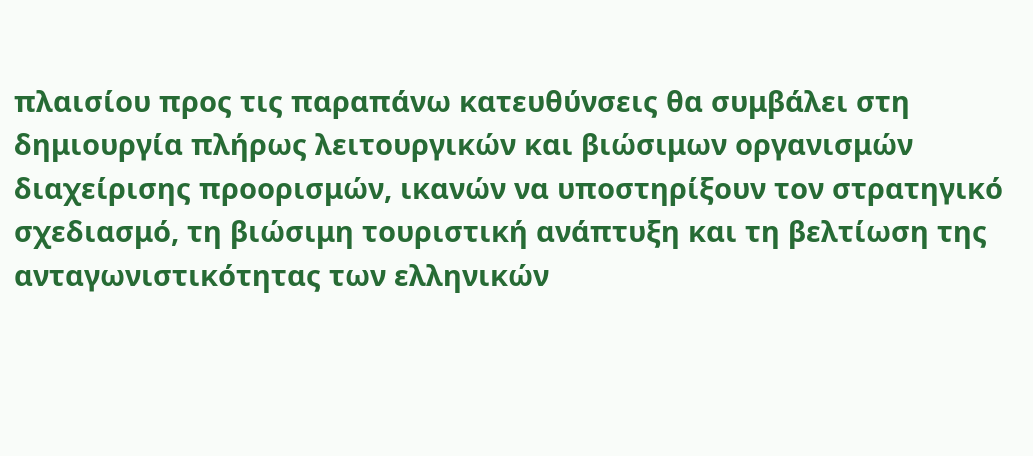πλαισίου προς τις παραπάνω κατευθύνσεις θα συμβάλει στη δημιουργία πλήρως λειτουργικών και βιώσιμων οργανισμών διαχείρισης προορισμών, ικανών να υποστηρίξουν τον στρατηγικό σχεδιασμό, τη βιώσιμη τουριστική ανάπτυξη και τη βελτίωση της ανταγωνιστικότητας των ελληνικών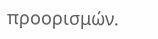προορισμών.